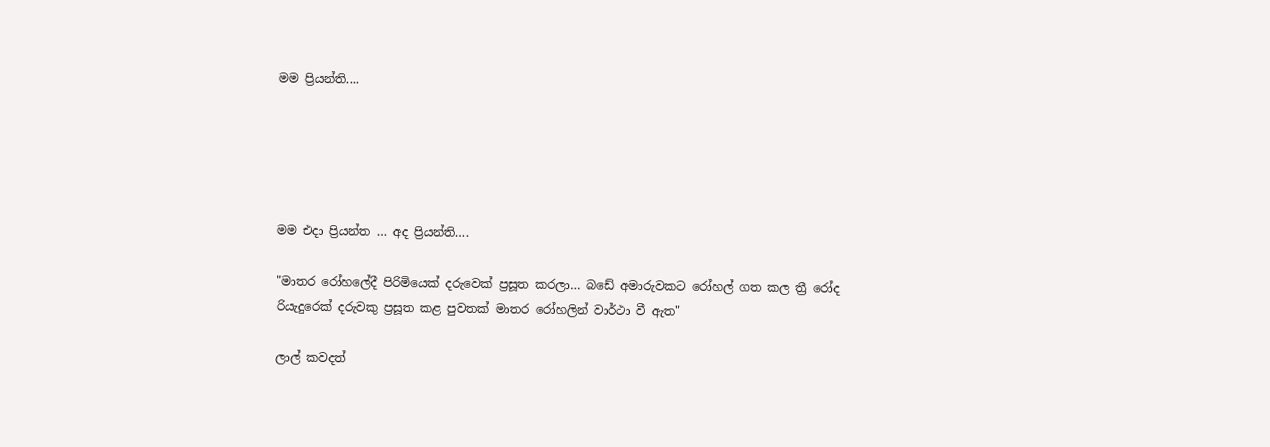මම ප්‍රියන්ති....





මම එදා ප්‍රියන්ත … අද ප්‍රියන්ති….

"මාතර රෝහලේදී පිරිමියෙක් දරුවෙක් ප්‍රසූත කරලා… බඩේ අමාරුවකට රෝහල් ගත කල ත්‍රී රෝද රියැදුරෙක් දරුවකු ප්‍රසූත කළ පුවතක් මාතර රෝහලින් වාර්ථා වී ඇත"

ලාල් කවදත්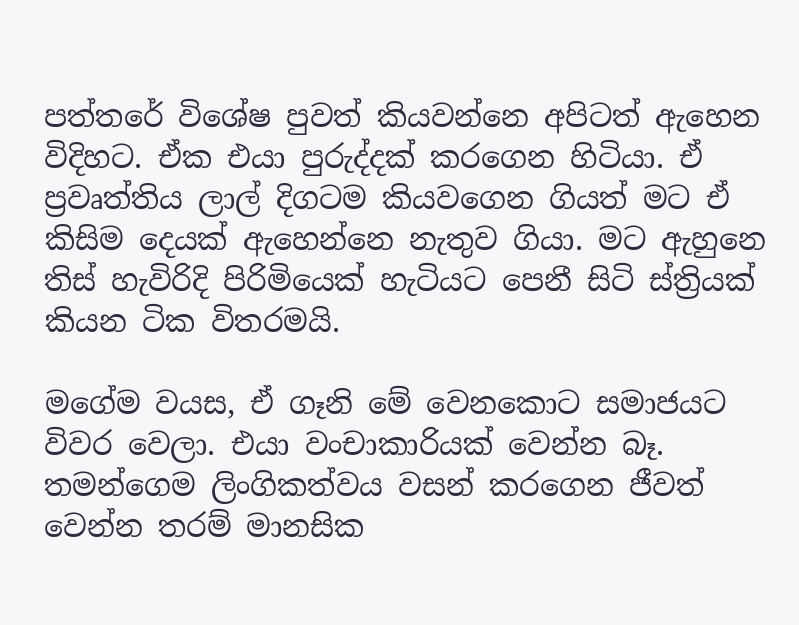පත්තරේ විශේෂ පුවත් කියවන්නෙ අපිටත් ඇහෙන විදිහට. ඒක එයා පුරුද්දක් කරගෙන හිටියා. ඒ ප්‍රවෘත්තිය ලාල් දිගටම කියවගෙන ගියත් මට ඒ කිසිම දෙයක් ඇහෙන්නෙ නැතුව ගියා. මට ඇහුනෙ තිස් හැවිරිදි පිරිමියෙක් හැටියට පෙනී සිටි ස්ත්‍රියක් කියන ටික විතරමයි.

මගේම වයස, ඒ ගෑනි මේ වෙනකොට සමාජයට විවර වෙලා. එයා වංචාකාරියක් වෙන්න බෑ. තමන්ගෙම ලිංගිකත්වය වසන් කරගෙන ජීවත් වෙන්න තරම් මානසික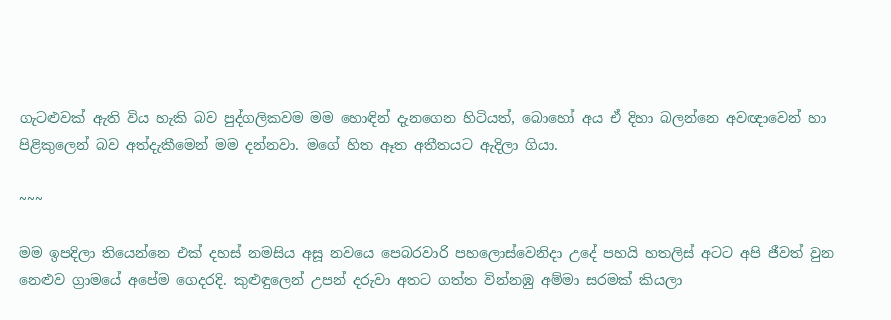ගැටළුවක් ඇති විය හැකි බව පුද්ගලිකවම මම හොඳින් දැනගෙන හිටියත්, බොහෝ අය ඒ දිහා බලන්නෙ අවඥාවෙන් හා පිළිකුලෙන් බව අත්දැකීමෙන් මම දන්නවා. මගේ හිත ඈත අතීතයට ඇදිලා ගියා.

~~~

මම ඉපදිලා තියෙන්නෙ එක් දහස් නමසිය අසූ නවයෙ පෙබරවාරි පහලොස්වෙනිදා උදේ පහයි හතලිස් අටට අපි ජීවත් වුන නෙළුව ග්‍රාමයේ අපේම ගෙදරදි. කුළුඳුලෙන් උපන් දරුවා අතට ගත්ත වින්නඹු අම්මා සරමක් කියලා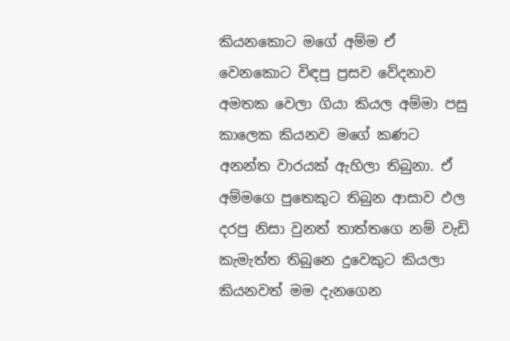කියනකොට මගේ අම්ම ඒ වෙනකොට විඳපු ප්‍රසව වේදනාව අමතක වෙලා ගියා කියල අම්මා පසු කාලෙක කියනව මගේ කණට අනන්ත වාරයක් ඇහිලා තිබුනා. ඒ අම්මගෙ පුතෙකුට තිබුන ආසාව ඵල දරපු නිසා වුනත් තාත්තගෙ නම් වැඩි කැමැත්ත තිබුනෙ දුවෙකුට කියලා කියනවත් මම දැනගෙන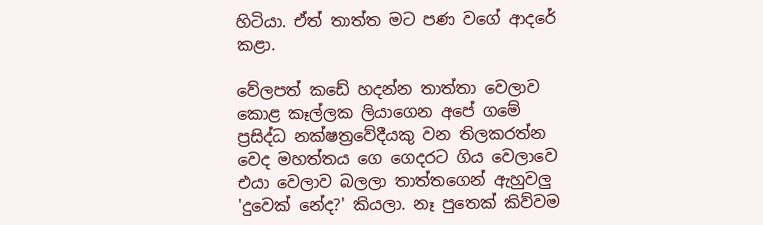හිටියා. ඒත් තාත්ත මට පණ වගේ ආදරේ කළා.

වේලපත් කඩේ හදන්න තාත්තා වෙලාව කොළ කෑල්ලක ලියාගෙන අපේ ගමේ ප්‍රසිද්ධ නක්ෂත්‍රවේදීයකු වන තිලකරත්න වෙද මහත්තය ගෙ ගෙදරට ගිය වෙලාවෙ එයා වෙලාව බලලා තාත්තගෙන් ඇහුවලු 'දුවෙක් නේද?' කියලා. නෑ පුතෙක් කිව්වම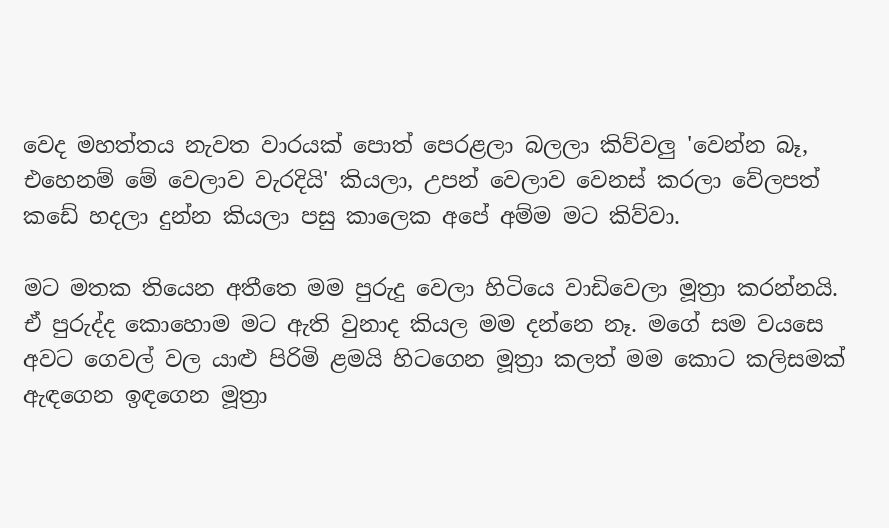වෙද මහත්තය නැවත වාරයක් පොත් පෙරළලා බලලා කිව්වලු 'වෙන්න බෑ, එහෙනම් මේ වෙලාව වැරදියි' කියලා, උපන් වෙලාව වෙනස් කරලා වේලපත් කඩේ හදලා දුන්න කියලා පසු කාලෙක අපේ අම්ම මට කිව්වා.

මට මතක තියෙන අතීතෙ මම පුරුදු වෙලා හිටියෙ වාඩිවෙලා මූත්‍රා කරන්නයි. ඒ පුරුද්ද කොහොම මට ඇති වුනාද කියල මම දන්නෙ නෑ. මගේ සම වයසෙ අවට ගෙවල් වල යාළු පිරිමි ළමයි හිටගෙන මූත්‍රා කලත් මම කොට කලිසමක් ඇඳගෙන ඉඳගෙන මූත්‍රා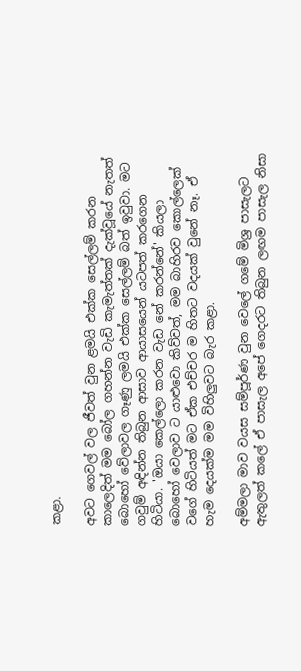කළා.

අවට ගෙවල් වල ජීවත් වුන ළමයි එක්ක සෙල්ලම් කරන කාලෙදිත් මම බෝල ගහන්න වැඩි කැමැත්තක් දැක්වූයේ නැතත් බොහෝ වේලාවල ගෑණු ලමයි එක්ක සෙල්ලම් බත් ඉවුවා. මට ගවුම් අඳින්න තිබුන ආසාව ආයාසයෙන් යටපත් කරගෙන හිටියා. 'ඔයා කෙල්ලො කරන වැඩ නේ කරන්නේ' කියලා බොහෝ වෙලාව ට යාළුවො කිව්වත්, මම බාහිරව කොල්ලෙක් වගේ හිටියත් මට ඒක එච්චර ම හිතට වදයක් වුනේ නෑ. ඒ හැම දෙයක්ම මම විහිලුවට බැර කළා.

අම්මලා මාව වයස සම්පූර්ණ වුන වෙලේ ගමේ මිශ්‍ර පාසැලට ඇතුලත් කලේ ඒ පාසැල අපේ ගෙදරට තිබුන ලඟම පාසැල නිසා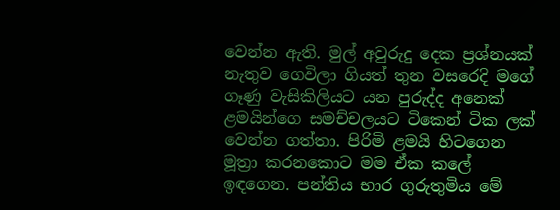වෙන්න ඇති. මුල් අවුරුදු දෙක ප්‍රශ්නයක් නැතුව ගෙවිලා ගියත් තුන වසරෙදි මගේ ගෑණු වැසිකිලියට යන පුරුද්ද අනෙක් ළමයින්ගෙ සමච්චලයට ටිකෙන් ටික ලක් වෙන්න ගත්තා. පිරිමි ළමයි හිටගෙන මූත්‍රා කරනකොට මම ඒක කලේ ඉඳගෙන. පන්තිය භාර ගුරුතුමිය මේ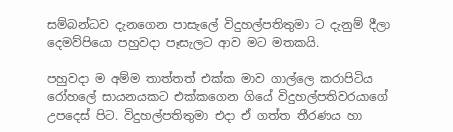සම්බන්ධව දැනගෙන පාසැලේ විදුහල්පතිතුමා ට දැනුම් දීලා දෙමව්පියො පහුවදා පෑසැලට ආව මට මතකයි.

පහුවදා ම අම්ම තාත්තත් එක්ක මාව ගාල්ලෙ කරාපිටිය රෝහලේ සායනයකට එක්කගෙන ගියේ විදුහල්පතිවරයාගේ උපදෙස් පිට. විදුහල්පතිතුමා එදා ඒ ගත්ත තීරණය හා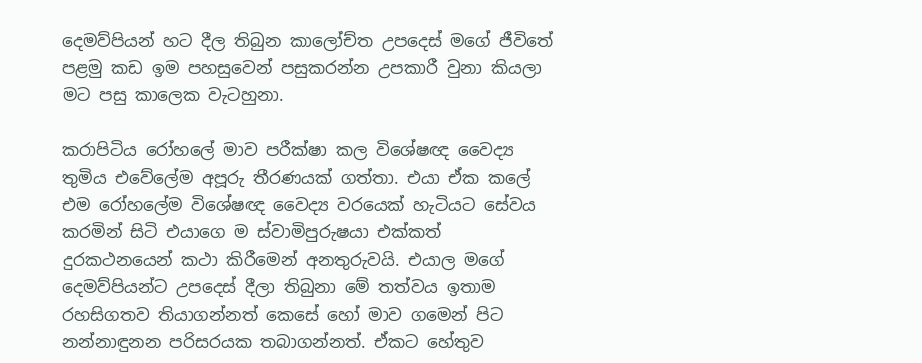දෙමව්පියන් හට දීල තිබුන කාලෝච්ත උපදෙස් මගේ ජීවිතේ පළමු කඩ ඉම පහසුවෙන් පසුකරන්න උපකාරී වුනා කියලා මට පසු කාලෙක වැටහුනා.

කරාපිටිය රෝහලේ මාව පරීක්ෂා කල විශේෂඥ වෛද්‍ය තුමිය එවේලේම අපූරු තීරණයක් ගත්තා. එයා ඒක කලේ එම රෝහලේම විශේෂඥ වෛද්‍ය වරයෙක් හැටියට සේවය කරමින් සිටි එයාගෙ ම ස්වාමිපුරුෂයා එක්කත් දුරකථනයෙන් කථා කිරීමෙන් අනතුරුවයි. එයාල මගේ දෙමව්පියන්ට උපදෙස් දීලා තිබුනා මේ තත්වය ඉතාම රහසිගතව තියාගන්නත් කෙසේ හෝ මාව ගමෙන් පිට නන්නාඳුනන පරිසරයක තබාගන්නත්. ඒකට හේතුව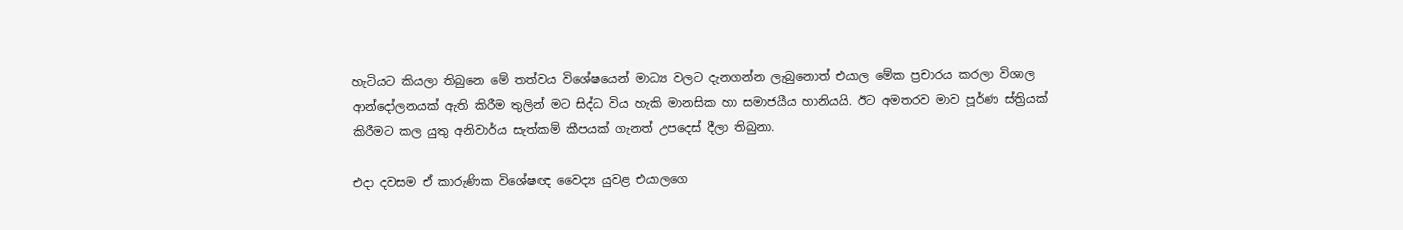හැටියට කියලා තිබුනෙ මේ තත්වය විශේෂයෙන් මාධ්‍ය වලට දැනගන්න ලැබුනොත් එයාල මේක ප්‍රචාරය කරලා විශාල ආන්දෝලනයක් ඇති කිරීම තුලින් මට සිද්ධ විය හැකි මානසික හා සමාජයීය හානියයි. ඊට අමතරව මාව පූර්ණ ස්ත්‍රියක් කිරීමට කල යුතු අනිවාර්ය සැත්කම් කීපයක් ගැනත් උපදෙස් දීලා තිබුනා.

එදා දවසම ඒ කාරුණික විශේෂඥ වෛද්‍ය යුවළ එයාලගෙ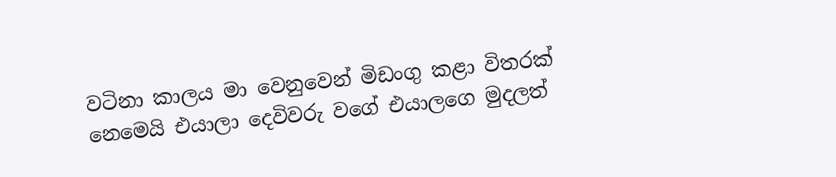වටිනා කාලය මා වෙනුවෙන් මිඩංගු කළා විතරක් නෙමෙයි එයාලා දෙවිවරු වගේ එයාලගෙ මුදලත්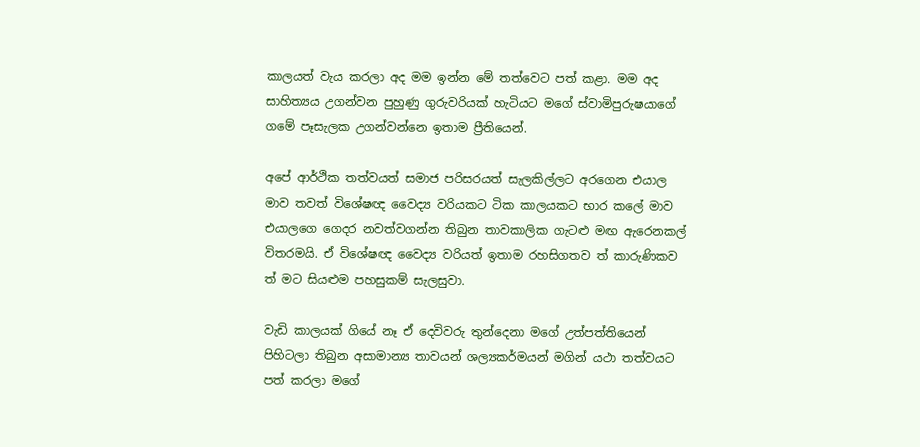කාලයත් වැය කරලා අද මම ඉන්න මේ තත්වෙට පත් කළා. මම අද සාහිත්‍යය උගන්වන පුහුණු ගුරුවරියක් හැටියට මගේ ස්වාමිපුරුෂයාගේ ගමේ පෑසැලක උගන්වන්නෙ ඉතාම ප්‍රීතියෙන්.

අපේ ආර්ථික තත්වයත් සමාජ පරිසරයත් සැලකිල්ලට අරගෙන එයාල මාව තවත් විශේෂඥ වෛද්‍ය වරියකට ටික කාලයකට භාර කලේ මාව එයාලගෙ ගෙදර නවත්වගන්න තිබුන තාවකාලික ගැටළු මඟ ඇරෙනකල් විතරමයි. ඒ විශේෂඥ වෛද්‍ය වරියත් ඉතාම රහසිගතව ත් කාරුණිකව ත් මට සියළුම පහසුකම් සැලසුවා.

වැඩි කාලයක් ගියේ නෑ ඒ දෙවිවරු තුන්දෙනා මගේ උත්පත්තියෙන් පිහිටලා තිබුන අසාමාන්‍ය තාවයන් ශල්‍යකර්මයන් මගින් යථා තත්වයට පත් කරලා මගේ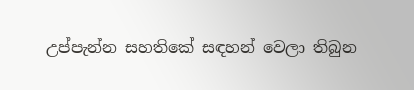උප්පැන්න සහතිකේ සඳහන් වෙලා තිබුන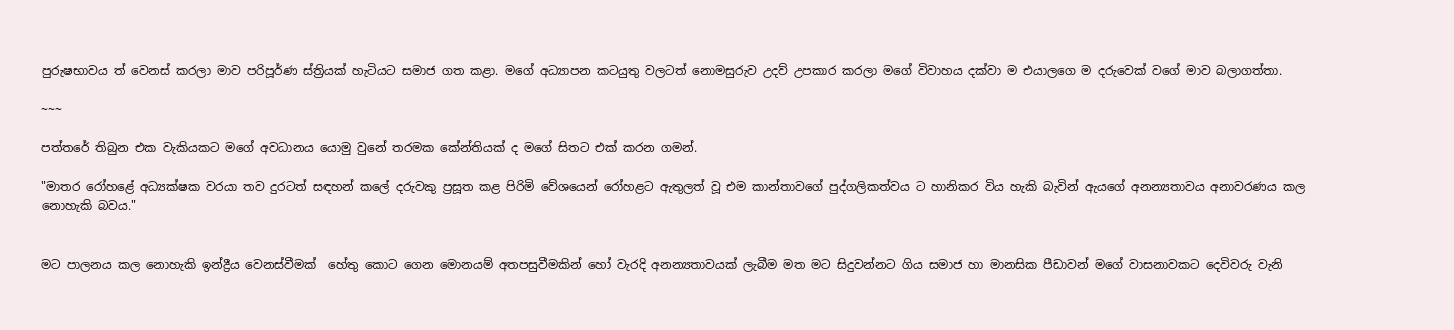පුරුෂභාවය ත් වෙනස් කරලා මාව පරිපූර්ණ ස්ත්‍රියක් හැටියට සමාජ ගත කළා. මගේ අධ්‍යාපන කටයුතු වලටත් නොමසුරුව උදව් උපකාර කරලා මගේ විවාහය දක්වා ම එයාලගෙ ම දරුවෙක් වගේ මාව බලාගත්තා.

~~~

පත්තරේ තිබුන එක වැකියකට මගේ අවධානය යොමු වුනේ තරමක කේන්තියක් ද මගේ සිතට එක් කරන ගමන්.

"මාතර රෝහළේ අධ්‍යක්ෂක වරයා තව දුරටත් සඳහන් කලේ දරුවකු ප්‍රසූත කළ පිරිමි වේශයෙන් රෝහළට ඇතුලත් වූ එම කාන්තාවගේ පුද්ගලිකත්වය ට හානිකර විය හැකි බැවින් ඇයගේ අනන්‍යතාවය අනාවරණය කල නොහැකි බවය."


මට පාලනය කල නොහැකි ඉන්ද්‍රීය වෙනස්වීමක්  හේතු කොට ගෙන මොනයම් අතපසුවීමකින් හෝ වැරදි අනන්‍යතාවයක් ලැබීම මත මට සිදුවන්නට ගිය සමාජ හා මානසික පීඩාවන් මගේ වාසනාවකට දෙවිවරු වැනි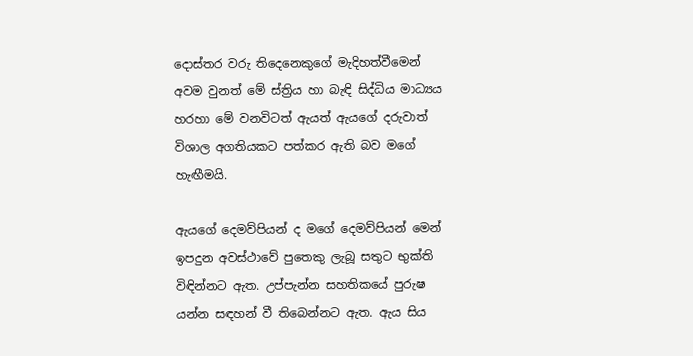දොස්තර වරු තිදෙනෙකුගේ මැදිහත්වීමෙන් අවම වුනත් මේ ස්ත්‍රිය හා බැඳි සිද්ධිය මාධ්‍යය හරහා මේ වනවිටත් ඇයත් ඇයගේ දරුවාත් විශාල අගතියකට පත්කර ඇති බව මගේ හැඟීමයි.

ඇයගේ දෙමව්පියන් ද මගේ දෙමව්පියන් මෙන් ඉපදුන අවස්ථාවේ පුතෙකු ලැබූ සතුට භුක්ති විඳින්නට ඇත. උප්පැන්න සහතිකයේ පුරුෂ යන්න සඳහන් වී තිබෙන්නට ඇත. ඇය සිය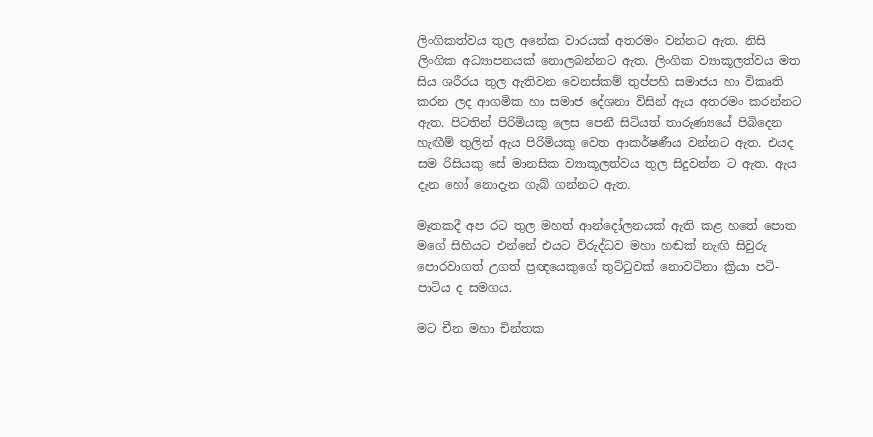ලිංගිකත්වය තුල අනේක වාරයක් අතරමං වන්නට ඇත. නිසි ලිංගික අධ්‍යාපනයක් නොලබන්නට ඇත. ලිංගික ව්‍යාකූලත්වය මත සිය ශරීරය තුල ඇතිවන වෙනස්කම් තුප්පහි සමාජය හා විකෘති කරන ලද ආගමික හා සමාජ දේශනා විසින් ඇය අතරමං කරන්නට ඇත. පිටතින් පිරිමියකු ලෙස පෙනී සිටියත් තාරුණ්‍යයේ පිබිදෙන හැඟීම් තුලින් ඇය පිරිමියකු වෙත ආකර්ෂණීය වන්නට ඇත. එයද සම රිසියකු සේ මානසික ව්‍යාකූලත්වය තුල සිදුවන්න ට ඇත. ඇය දැන හෝ නොදැන ගැබ් ගන්නට ඇත.

මෑතකදී අප රට තුල මහත් ආන්දෝලනයක් ඇති කළ හතේ පොත මගේ සිහියට එන්නේ එයට විරුද්ධව මහා හඬක් නැඟි සිවුරු පොරවාගත් උගත් ප්‍රඥයෙකුගේ තුට්ටුවක් නොවටිනා ක්‍රියා පටි-පාටිය ද සමගය.

මට චීන මහා චින්තක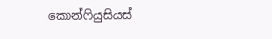කොන්ෆියුසියස්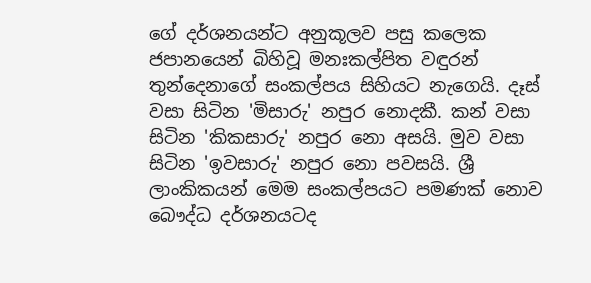ගේ දර්ශනයන්ට අනුකූලව පසු කලෙක ජපානයෙන් බිහිවූ මනඃකල්පිත වඳුරන් තුන්දෙනාගේ සංකල්පය සිහියට නැගෙයි. දෑස් වසා සිටින 'මිසාරු' නපුර නොදකී. කන් වසා සිටින 'කිකසාරු' නපුර නො අසයි. මුව වසා සිටින 'ඉවසාරු' නපුර නො පවසයි. ශ්‍රී ලාංකිකයන් මෙම සංකල්පයට පමණක් නොව බෞද්ධ දර්ශනයටද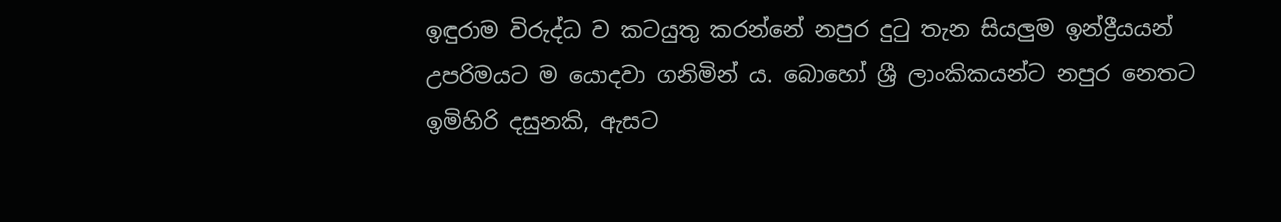ඉඳුරාම විරුද්ධ ව කටයුතු කරන්නේ නපුර දුටු තැන සියලුම ඉන්ද්‍රීයයන් උපරිමයට ම යොදවා ගනිමින් ය. බොහෝ ශ්‍රී ලාංකිකයන්ට නපුර නෙතට ඉමිහිරි දසුනකි, ඇසට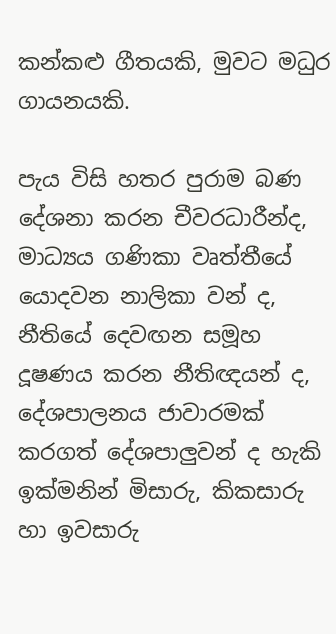කන්කළු ගීතයකි, මුවට මධුර ගායනයකි.

පැය විසි හතර පුරාම බණ දේශනා කරන චීවරධාරීන්ද, මාධ්‍යය ගණිකා වෘත්තීයේ යොදවන නාලිකා වන් ද, නීතියේ දෙවඟන සමූහ දූෂණය කරන නීතිඥයන් ද, දේශපාලනය ජාවාරමක් කරගත් දේශපාලුවන් ද හැකි ඉක්මනින් මිසාරු, කිකසාරු හා ඉවසාරු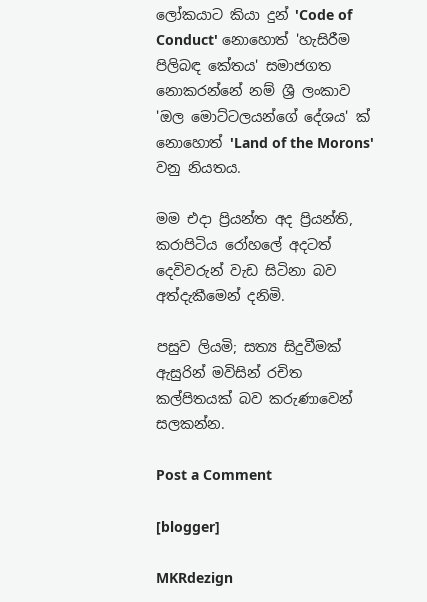ලෝකයාට කියා දුන් 'Code of Conduct' නොහොත් 'හැසිරීම පිලිබඳ කේතය' සමාජගත නොකරන්නේ නම් ශ්‍රී ලංකාව 'ඔල මොට්ටලයන්ගේ දේශය' ක් නොහොත් 'Land of the Morons' වනු නියතය.

මම එදා ප්‍රියන්ත අද ප්‍රියන්ති, කරාපිටිය රෝහලේ අදටත් දෙවිවරුන් වැඩ සිටිනා බව අත්දැකීමෙන් දනිමි.

පසුව ලියමි; සත්‍ය සිදුවීමක් ඇසුරින් මවිසින් රචිත කල්පිතයක් බව කරුණාවෙන් සලකන්න.

Post a Comment

[blogger]

MKRdezign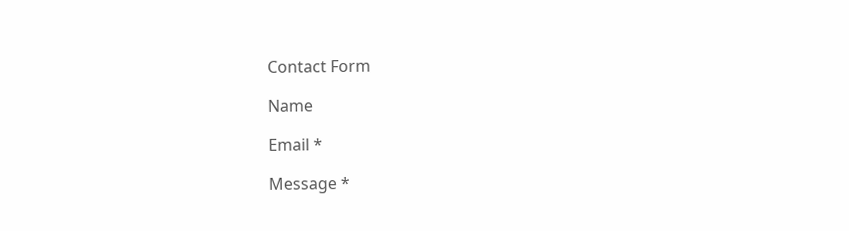Contact Form

Name

Email *

Message *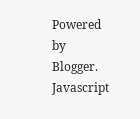Powered by Blogger.
Javascript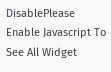DisablePlease Enable Javascript To See All Widget